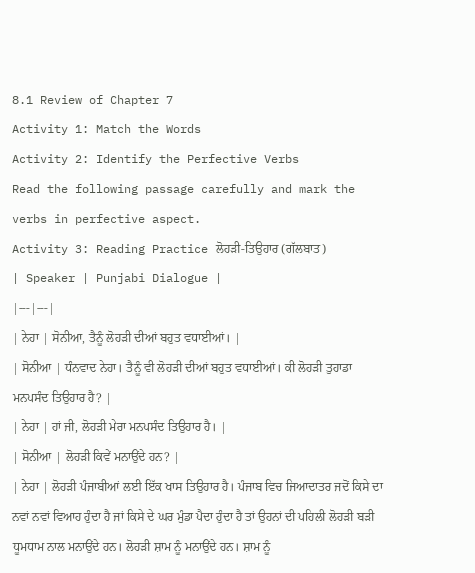8.1 Review of Chapter 7
Activity 1: Match the Words
Activity 2: Identify the Perfective Verbs
Read the following passage carefully and mark the verbs in perfective aspect.
Activity 3: Reading Practice ਲੋਹੜੀ-ਤਿਉਹਾਰ (ਗੱਲਬਾਤ)
| Speaker | Punjabi Dialogue |
|---|---|
| ਨੇਹਾ | ਸੋਨੀਆ, ਤੈਨੂੰ ਲੋਹੜੀ ਦੀਆਂ ਬਹੁਤ ਵਧਾਈਆਂ। |
| ਸੋਨੀਆ | ਧੰਨਵਾਦ ਨੇਹਾ। ਤੈਨੂੰ ਵੀ ਲੋਹੜੀ ਦੀਆਂ ਬਹੁਤ ਵਧਾਈਆਂ। ਕੀ ਲੋਹੜੀ ਤੁਹਾਡਾ ਮਨਪਸੰਦ ਤਿਉਹਾਰ ਹੈ? |
| ਨੇਹਾ | ਹਾਂ ਜੀ, ਲੋਹੜੀ ਮੇਰਾ ਮਨਪਸੰਦ ਤਿਉਹਾਰ ਹੈ। |
| ਸੋਨੀਆ | ਲੋਹੜੀ ਕਿਵੇਂ ਮਨਾਉਂਦੇ ਹਨ? |
| ਨੇਹਾ | ਲੋਹੜੀ ਪੰਜਾਬੀਆਂ ਲਈ ਇੱਕ ਖਾਸ ਤਿਉਹਾਰ ਹੈ। ਪੰਜਾਬ ਵਿਚ ਜਿਆਦਾਤਰ ਜਦੋਂ ਕਿਸੇ ਦਾ ਨਵਾਂ ਨਵਾਂ ਵਿਆਹ ਹੁੰਦਾ ਹੈ ਜਾਂ ਕਿਸੇ ਦੇ ਘਰ ਮੁੰਡਾ ਪੈਦਾ ਹੁੰਦਾ ਹੈ ਤਾਂ ਉਹਨਾਂ ਦੀ ਪਹਿਲੀ ਲੋਹੜੀ ਬੜੀ ਧੂਮਧਾਮ ਨਾਲ ਮਨਾਉਂਦੇ ਹਨ। ਲੋਹੜੀ ਸ਼ਾਮ ਨੂੰ ਮਨਾਉਂਦੇ ਹਨ। ਸ਼ਾਮ ਨੂੰ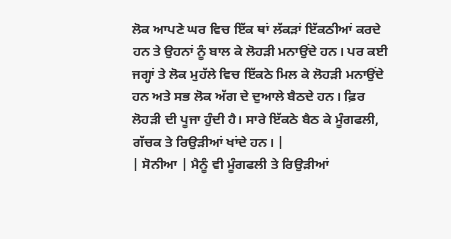ਲੋਕ ਆਪਣੇ ਘਰ ਵਿਚ ਇੱਕ ਥਾਂ ਲੱਕੜਾਂ ਇੱਕਠੀਆਂ ਕਰਦੇ ਹਨ ਤੇ ਉਹਨਾਂ ਨੂੰ ਬਾਲ ਕੇ ਲੋਹੜੀ ਮਨਾਉਂਦੇ ਹਨ। ਪਰ ਕਈ ਜਗ੍ਹਾਂ ਤੇ ਲੋਕ ਮੁਹੱਲੇ ਵਿਚ ਇੱਕਠੇ ਮਿਲ ਕੇ ਲੋਹੜੀ ਮਨਾਉਂਦੇ ਹਨ ਅਤੇ ਸਭ ਲੋਕ ਅੱਗ ਦੇ ਦੁਆਲੇ ਬੈਠਦੇ ਹਨ। ਫ਼ਿਰ ਲੋਹੜੀ ਦੀ ਪੂਜਾ ਹੁੰਦੀ ਹੈ। ਸਾਰੇ ਇੱਕਠੇ ਬੈਠ ਕੇ ਮੂੰਗਫਲੀ, ਗੱਚਕ ਤੇ ਰਿਉੜੀਆਂ ਖਾਂਦੇ ਹਨ। |
| ਸੋਨੀਆ | ਮੈਨੂੰ ਵੀ ਮੂੰਗਫਲੀ ਤੇ ਰਿਉੜੀਆਂ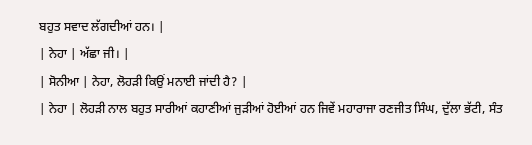ਬਹੁਤ ਸਵਾਦ ਲੱਗਦੀਆਂ ਹਨ। |
| ਨੇਹਾ | ਅੱਛਾ ਜੀ। |
| ਸੋਨੀਆ | ਨੇਹਾ, ਲੋਹੜੀ ਕਿਉਂ ਮਨਾਈ ਜਾਂਦੀ ਹੈ? |
| ਨੇਹਾ | ਲੋਹੜੀ ਨਾਲ ਬਹੁਤ ਸਾਰੀਆਂ ਕਹਾਣੀਆਂ ਜੁੜੀਆਂ ਹੋਈਆਂ ਹਨ ਜਿਵੇਂ ਮਹਾਰਾਜਾ ਰਣਜੀਤ ਸਿੰਘ, ਦੁੱਲਾ ਭੱਟੀ, ਸੰਤ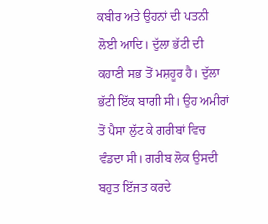ਕਬੀਰ ਅਤੇ ਉਹਨਾਂ ਦੀ ਪਤਨੀ ਲੋਈ ਆਦਿ। ਦੁੱਲਾ ਭੱਟੀ ਦੀ ਕਹਾਣੀ ਸਭ ਤੋਂ ਮਸ਼ਹੂਰ ਹੈ। ਦੁੱਲਾ ਭੱਟੀ ਇੱਕ ਬਾਗੀ ਸੀ। ਉਹ ਅਮੀਰਾਂ ਤੋਂ ਪੈਸਾ ਲੁੱਟ ਕੇ ਗਰੀਬਾਂ ਵਿਚ ਵੰਡਦਾ ਸੀ। ਗਰੀਬ ਲੋਕ ਉਸਦੀ ਬਹੁਤ ਇੱਜਤ ਕਰਦੇ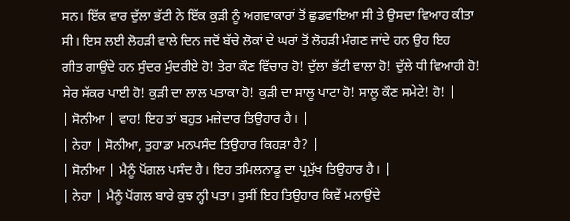ਸਨ। ਇੱਕ ਵਾਰ ਦੁੱਲਾ ਭੱਟੀ ਨੇ ਇੱਕ ਕੁੜੀ ਨੂੰ ਅਗਵਾਕਾਰਾਂ ਤੋਂ ਛੁਡਵਾਇਆ ਸੀ ਤੇ ਉਸਦਾ ਵਿਆਹ ਕੀਤਾ ਸੀ। ਇਸ ਲਈ ਲੋਹੜੀ ਵਾਲੇ ਦਿਨ ਜਦੋਂ ਬੱਚੇ ਲੋਕਾਂ ਦੇ ਘਰਾਂ ਤੋਂ ਲੋਹੜੀ ਮੰਗਣ ਜਾਂਦੇ ਹਨ ਉਹ ਇਹ
ਗੀਤ ਗਾਉਂਦੇ ਹਨ ਸੁੰਦਰ ਮੁੰਦਰੀਏ ਹੋ! ਤੇਰਾ ਕੌਣ ਵਿੱਚਾਰ ਹੋ! ਦੁੱਲਾ ਭੱਟੀ ਵਾਲਾ ਹੋ! ਦੁੱਲੇ ਧੀ ਵਿਆਹੀ ਹੋ! ਸੇਰ ਸੱਕਰ ਪਾਈ ਹੋ! ਕੁੜੀ ਦਾ ਲਾਲ ਪਤਾਕਾ ਹੋ! ਕੁੜੀ ਦਾ ਸਾਲੂ ਪਾਟਾ ਹੋ! ਸਾਲੂ ਕੌਣ ਸਮੇਟੇ! ਹੋ! |
| ਸੋਨੀਆ | ਵਾਹ! ਇਹ ਤਾਂ ਬਹੁਤ ਮਜ਼ੇਦਾਰ ਤਿਉਹਾਰ ਹੈ। |
| ਨੇਹਾ | ਸੋਨੀਆ, ਤੁਹਾਡਾ ਮਨਪਸੰਦ ਤਿਉਹਾਰ ਕਿਹੜਾ ਹੈ? |
| ਸੋਨੀਆ | ਮੈਨੂੰ ਪੋਂਗਲ ਪਸੰਦ ਹੈ। ਇਹ ਤਮਿਲਨਾਡੂ ਦਾ ਪ੍ਰਮੁੱਖ ਤਿਉਹਾਰ ਹੈ। |
| ਨੇਹਾ | ਮੈਨੂੰ ਪੋਂਗਲ ਬਾਰੇ ਕੁਝ ਨ੍ਹੀ ਪਤਾ। ਤੁਸੀਂ ਇਹ ਤਿਉਹਾਰ ਕਿਵੇਂ ਮਨਾਉਂਦੇ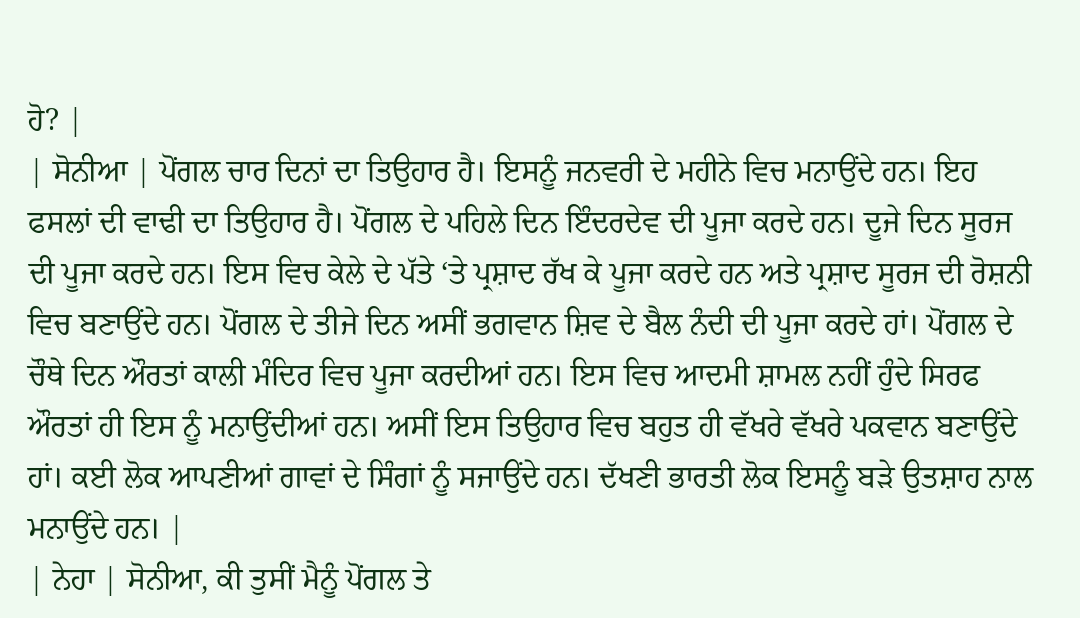ਹੋ? |
| ਸੋਨੀਆ | ਪੋਂਗਲ ਚਾਰ ਦਿਨਾਂ ਦਾ ਤਿਉਹਾਰ ਹੈ। ਇਸਨੂੰ ਜਨਵਰੀ ਦੇ ਮਹੀਨੇ ਵਿਚ ਮਨਾਉਂਦੇ ਹਨ। ਇਹ ਫਸਲਾਂ ਦੀ ਵਾਢੀ ਦਾ ਤਿਉਹਾਰ ਹੈ। ਪੋਂਗਲ ਦੇ ਪਹਿਲੇ ਦਿਨ ਇੰਦਰਦੇਵ ਦੀ ਪੂਜਾ ਕਰਦੇ ਹਨ। ਦੂਜੇ ਦਿਨ ਸੂਰਜ ਦੀ ਪੂਜਾ ਕਰਦੇ ਹਨ। ਇਸ ਵਿਚ ਕੇਲੇ ਦੇ ਪੱਤੇ ‘ਤੇ ਪ੍ਰਸ਼ਾਦ ਰੱਖ ਕੇ ਪੂਜਾ ਕਰਦੇ ਹਨ ਅਤੇ ਪ੍ਰਸ਼ਾਦ ਸੂਰਜ ਦੀ ਰੋਸ਼ਨੀ ਵਿਚ ਬਣਾਉਂਦੇ ਹਨ। ਪੋਂਗਲ ਦੇ ਤੀਜੇ ਦਿਨ ਅਸੀਂ ਭਗਵਾਨ ਸ਼ਿਵ ਦੇ ਬੈਲ ਨੰਦੀ ਦੀ ਪੂਜਾ ਕਰਦੇ ਹਾਂ। ਪੋਂਗਲ ਦੇ ਚੌਥੇ ਦਿਨ ਔਰਤਾਂ ਕਾਲੀ ਮੰਦਿਰ ਵਿਚ ਪੂਜਾ ਕਰਦੀਆਂ ਹਨ। ਇਸ ਵਿਚ ਆਦਮੀ ਸ਼ਾਮਲ ਨਹੀਂ ਹੁੰਦੇ ਸਿਰਫ ਔਰਤਾਂ ਹੀ ਇਸ ਨੂੰ ਮਨਾਉਂਦੀਆਂ ਹਨ। ਅਸੀਂ ਇਸ ਤਿਉਹਾਰ ਵਿਚ ਬਹੁਤ ਹੀ ਵੱਖਰੇ ਵੱਖਰੇ ਪਕਵਾਨ ਬਣਾਉਂਦੇ ਹਾਂ। ਕਈ ਲੋਕ ਆਪਣੀਆਂ ਗਾਵਾਂ ਦੇ ਸਿੰਗਾਂ ਨੂੰ ਸਜਾਉਂਦੇ ਹਨ। ਦੱਖਣੀ ਭਾਰਤੀ ਲੋਕ ਇਸਨੂੰ ਬੜੇ ਉਤਸ਼ਾਹ ਨਾਲ ਮਨਾਉਂਦੇ ਹਨ। |
| ਨੇਹਾ | ਸੋਨੀਆ, ਕੀ ਤੁਸੀਂ ਮੈਨੂੰ ਪੋਂਗਲ ਤੇ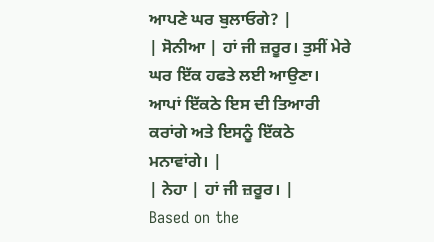ਆਪਣੇ ਘਰ ਬੁਲਾਓਗੇ? |
| ਸੋਨੀਆ | ਹਾਂ ਜੀ ਜ਼ਰੂਰ। ਤੁਸੀਂ ਮੇਰੇ ਘਰ ਇੱਕ ਹਫਤੇ ਲਈ ਆਉਣਾ। ਆਪਾਂ ਇੱਕਠੇ ਇਸ ਦੀ ਤਿਆਰੀ ਕਰਾਂਗੇ ਅਤੇ ਇਸਨੂੰ ਇੱਕਠੇ ਮਨਾਵਾਂਗੇ। |
| ਨੇਹਾ | ਹਾਂ ਜੀ ਜ਼ਰੂਰ। |
Based on the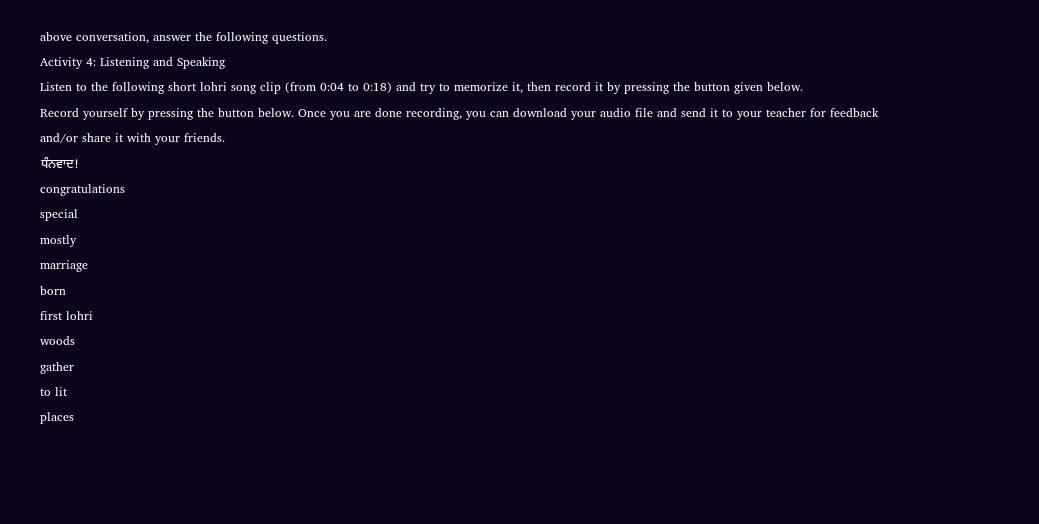above conversation, answer the following questions.
Activity 4: Listening and Speaking
Listen to the following short lohri song clip (from 0:04 to 0:18) and try to memorize it, then record it by pressing the button given below.
Record yourself by pressing the button below. Once you are done recording, you can download your audio file and send it to your teacher for feedback and/or share it with your friends.
ਧੰਨਵਾਦ!
congratulations
special
mostly
marriage
born
first lohri
woods
gather
to lit
places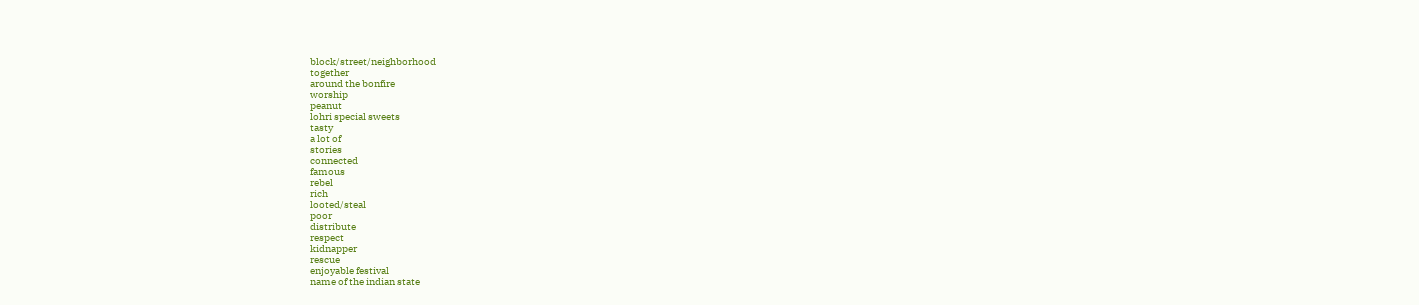block/street/neighborhood
together
around the bonfire
worship
peanut
lohri special sweets
tasty
a lot of
stories
connected
famous
rebel
rich
looted/steal
poor
distribute
respect
kidnapper
rescue
enjoyable festival
name of the indian state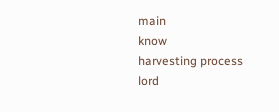main
know
harvesting process
lord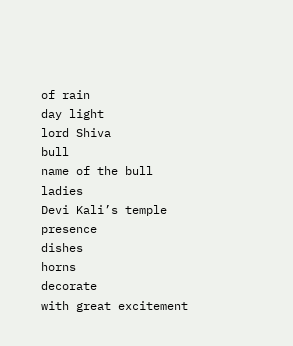of rain
day light
lord Shiva
bull
name of the bull
ladies
Devi Kali’s temple
presence
dishes
horns
decorate
with great excitement